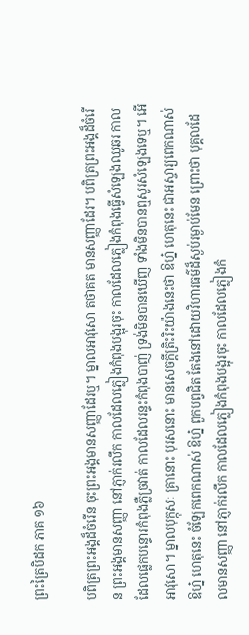ព្រះត្រៃបិដក ភាគ ១៦

បពិត្រព្រះអង្គដ៏ចំរើន ចុះព្រះអង្គមានសញ្ញាដែរឬ។ ម្នាលអាវុសោ តថាគត មានសញ្ញាដែរ។ បពិត្រព្រះអង្គដ៏ចំរើន ព្រះអង្គមានសញ្ញា នៅភ្ញាក់រលឹក កាលដែលភ្លៀងកំពុងបង្អុរចុះ កាលដែលភ្លៀងកំពុងធ្វើសំឡេងឈូឆរ កាលដែលផ្លេកបន្ទោរកំពុងភ្លឺច្រវាត់ កាលដែលរន្ទះកំពុងបាញ់ ទ្រង់មិនបានឃើញ ទាំងមិនបានឮសូរសំឡេងទេឬ។ អើអាវុសោ។ ម្នាលបុក្កុសៈ គ្រានោះ បុរសនោះ មានសេចក្តីត្រិះរិះយ៉ាងនេះថា ឱហ្ន៎ ហេតុនេះ ជាអស្ចារ្យពេកណាស់ ឱហ្ន៎ ហេតុនេះ ចំឡែកពេកណាស់ ឱហ្ន៎ ពួកបព្វជិត តែងនៅដោយវិហារធម៌ដ៏ស្ងប់រម្ងាប់មែន ព្រោះថា បុគ្គលដែលមានសញ្ញា នៅភ្ញាក់រលឹក កាលដែលភ្លៀងកំពុងបង្អុរចុះ កាលដែលភ្លៀងកំ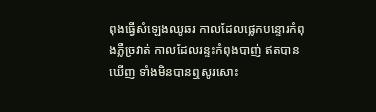ពុងធ្វើសំឡេងឈូឆរ កាលដែលផ្លេកបន្ទោរកំពុងភ្លឺច្រវាត់ កាលដែលរន្ទះកំពុងបាញ់ ឥតបានឃើញ ទាំងមិនបានឮសូរសោះ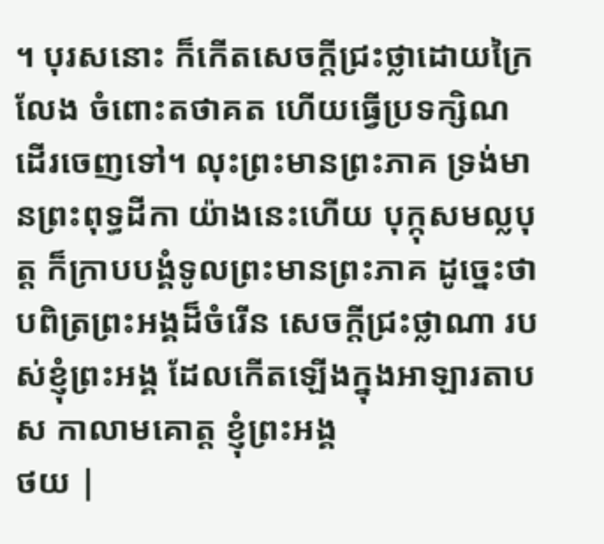។ បុរសនោះ ក៏កើតសេចក្តីជ្រះថ្លាដោយក្រៃលែង ចំពោះតថាគត ហើយធ្វើប្រទក្សិណ ដើរចេញទៅ។ លុះព្រះមានព្រះភាគ ទ្រង់មានព្រះពុទ្ធដីកា យ៉ាងនេះហើយ បុក្កុសមល្លបុត្ត ក៏ក្រាបបង្គំទូលព្រះមានព្រះភាគ ដូច្នេះថា បពិត្រព្រះអង្គដ៏ចំរើន សេចក្តីជ្រះថ្លាណា របស់ខ្ញុំព្រះអង្គ ដែលកើតឡើងក្នុងអាឡារតាបស កាលាមគោត្ត ខ្ញុំព្រះអង្គ
ថយ |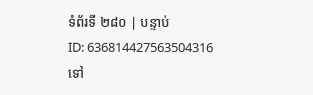ទំព័រទី ២៨០ | បន្ទាប់
ID: 636814427563504316
ទៅ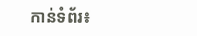កាន់ទំព័រ៖